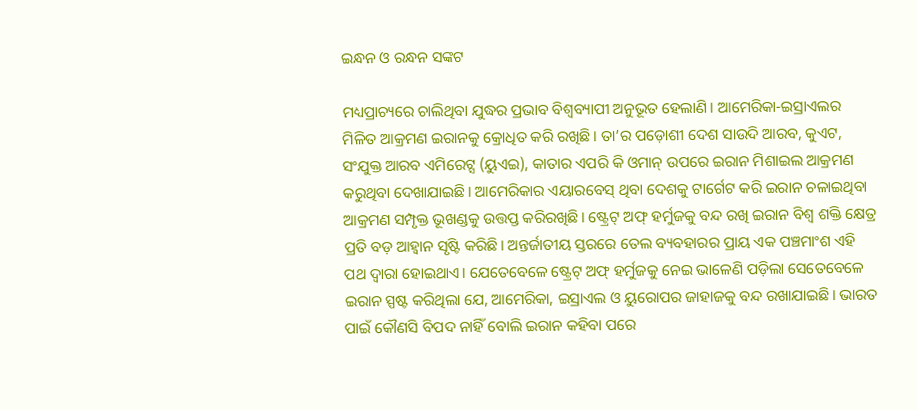ଇନ୍ଧନ ଓ ରନ୍ଧନ ସଙ୍କଟ

ମଧ୍ୟପ୍ରାଚ୍ୟରେ ଚାଲିଥିବା ଯୁଦ୍ଧର ପ୍ରଭାବ ବିଶ୍ୱବ୍ୟାପୀ ଅନୁଭୂତ ହେଲାଣି। ଆମେରିକା-ଇସ୍ରାଏଲର ମିଳିତ ଆକ୍ରମଣ ଇରାନକୁ କ୍ରୋଧିତ କରି ରଖିଛି। ତା’ର ପଡ଼ୋଶୀ ଦେଶ ସାଉଦି ଆରବ, କୁଏଟ, ସଂଯୁକ୍ତ ଆରବ ଏମିରେଟ୍ସ (ୟୁଏଇ), କାତାର ଏପରି କି ଓମାନ୍‌ ଉପରେ ଇରାନ ମିଶାଇଲ ଆକ୍ରମଣ କରୁଥିବା ଦେଖାଯାଇଛି। ଆମେରିକାର ଏୟାରବେସ୍‌ ଥିବା ଦେଶକୁ ଟାର୍ଗେଟ କରି ଇରାନ ଚଳାଇଥିବା ଆକ୍ରମଣ ସମ୍ପୃକ୍ତ ଭୂଖଣ୍ଡକୁ ଉତ୍ତପ୍ତ କରିରଖିଛି। ଷ୍ଟ୍ରେଟ୍‌ ଅଫ୍‌ ହର୍ମୁଜକୁ ବନ୍ଦ ରଖି ଇରାନ ବିଶ୍ୱ ଶକ୍ତି କ୍ଷେତ୍ର ପ୍ରତି ବଡ଼ ଆହ୍ବାନ ସୃଷ୍ଟି କରିଛି। ଅନ୍ତର୍ଜାତୀୟ ସ୍ତରରେ ତେଲ ବ୍ୟବହାରର ପ୍ରାୟ ଏକ ପଞ୍ଚମାଂଶ ଏହି ପଥ ଦ୍ୱାରା ହୋଇଥାଏ। ଯେତେବେଳେ ଷ୍ଟ୍ରେଟ୍‌ ଅଫ୍‌ ହର୍ମୁଜକୁ ନେଇ ଭାଳେଣି ପଡ଼ିଲା ସେତେବେଳେ ଇରାନ ସ୍ପଷ୍ଟ କରିଥିଲା ଯେ, ଆମେରିକା, ଇସ୍ରାଏଲ ଓ ୟୁରୋପର ଜାହାଜକୁ ବନ୍ଦ ରଖାଯାଇଛି। ଭାରତ ପାଇଁ କୌଣସି ବିପଦ ନାହିଁ ବୋଲି ଇରାନ କହିବା ପରେ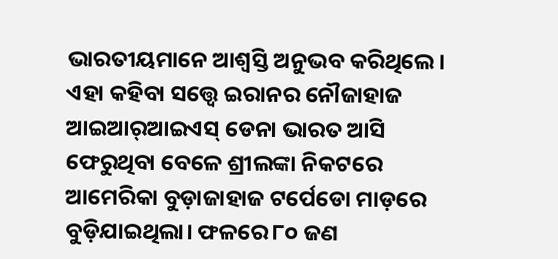ଭାରତୀୟମାନେ ଆଶ୍ୱସ୍ତି ଅନୁଭବ କରିଥିଲେ। ଏହା କହିବା ସତ୍ତ୍ୱେ ଇରାନର ନୌଜାହାଜ ଆଇଆର୍‌ଆଇଏସ୍‌ ଡେନା ଭାରତ ଆସି ଫେରୁଥିବା ବେଳେ ଶ୍ରୀଲଙ୍କା ନିକଟରେ ଆମେରିକା ବୁଡ଼ାଜାହାଜ ଟର୍ପେଡୋ ମାଡ଼ରେ ବୁଡ଼ିଯାଇଥିଲା। ଫଳରେ ୮୦ ଜଣ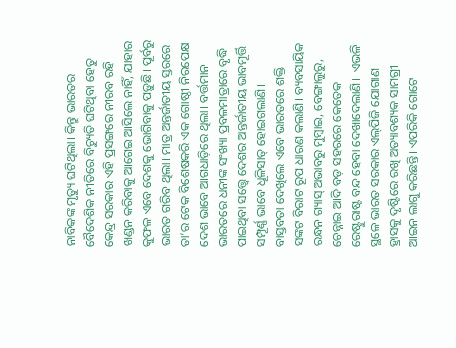ନାବିକଙ୍କ ମୃତ୍ୟୁ ଘଟିଥିଲା। କିନ୍ତୁ ଭାରତର ବୈଦେଶିକ ନୀତିରେ ବିଚ୍ୟୁତି ଘଟିଥିବା ହେତୁ କେନ୍ଦ୍ର ସରକାର ଏହି ପ୍ରସଙ୍ଗରେ ନୀରବ ରହି ଖଣ୍ଡନ କରିବାକୁ ଆଗେଇ ଆସିଲେ ନାହିଁ, ଯାହାର କୁଫଳ ଏବେ ଦେଶକୁ ଭୋଗିବାକୁ ପଡ଼ୁଛି। ପୂର୍ବରୁ ଭାରତ ଗରିବ ଥିଲା। ମାତ୍ର ଅନ୍ତର୍ଜାତୀୟ ସ୍ତରରେ ତା’ର ଟେକ ବିଶେଷକରି ଏକ ଗୋଷ୍ଠୀ ନିରପେକ୍ଷ ଦେଶ ଭାବେ ଆଗଧାଡ଼ିରେ ଥିଲା। ବର୍ତ୍ତମାନ ଭାରତରେ ଧନୀଙ୍କ ସଂଖ୍ୟା ପ୍ରବଳମାତ୍ରାରେ ବୃଦ୍ଧି ପାଇଥିବା ସତ୍ତ୍ୱେ ଦେଶର ଅନ୍ତର୍ଜାତୀୟ ଭାବମୂର୍ତ୍ତି ସମ୍ପୂର୍ଣ୍ଣ ଭାବେ ଧୂଳିସାତ୍‌ ହୋଇଗଲାଣି।
ବାସ୍ତବତା ଦେଖିଲେ ଏବେ ଭାରତରେ ଶକ୍ତି ସଙ୍କଟ ବିରାଟ ରୂପ ଧାରଣ କଲାଣି। ବ୍ୟବସାୟିକ ରନ୍ଧନ ଗ୍ୟାସ୍‌ ଅଭାବରୁ ମୁମ୍ବାଇ, ବେଙ୍ଗାଲୁରୁ, ଚେନ୍ନାଇ ଆଦି ବଡ଼ ସହରରେ କେତେକ ରେଷ୍ଟୁରାଷ୍ଟ ବନ୍ଦ ହେବା ଦେଖାଦେଲାଣି।  ଏଭଳି ସ୍ଥଳେ ଭାରତ ସରକାର ଏଲ୍‌ପିଜି ଯୋଗାଣ ହ୍ରାସକୁ ଦୃଷ୍ଟିରେ ରଖି ଅତ୍ୟାବଶ୍ୟକ ସାମଗ୍ରୀ ଆଇନ ଲାଗୁ କରିଛନ୍ତି। ଏପରିକି ଗୋଟେ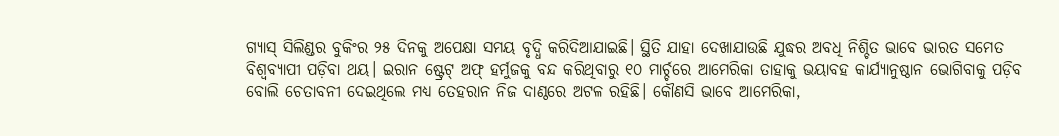ଗ୍ୟାସ୍‌ ସିଲିଣ୍ଡର ବୁକିଂର ୨୫ ଦିନକୁ ଅପେକ୍ଷା ସମୟ ବୃଦ୍ଧି କରିଦିଆଯାଇଛି। ସ୍ଥିତି ଯାହା ଦେଖାଯାଉଛି ଯୁଦ୍ଧର ଅବଧି ନିଶ୍ଚିତ ଭାବେ ଭାରତ ସମେତ ବିଶ୍ୱବ୍ୟାପୀ ପଡ଼ିବା ଥୟ। ଇରାନ ଷ୍ଟ୍ରେଟ୍‌ ଅଫ୍‌ ହର୍ମୁଜକୁ ବନ୍ଦ କରିଥିବାରୁ ୧୦ ମାର୍ଚ୍ଚରେ ଆମେରିକା ତାହାକୁ ଭୟାବହ କାର୍ଯ୍ୟାନୁଷ୍ଠାନ ଭୋଗିବାକୁ ପଡ଼ିବ ବୋଲି ଚେତାବନୀ ଦେଇଥିଲେ ମଧ୍ୟ ତେହରାନ ନିଜ ଦାଣ୍ଠରେ ଅଟଳ ରହିଛି। କୌଣସି ଭାବେ ଆମେରିକା,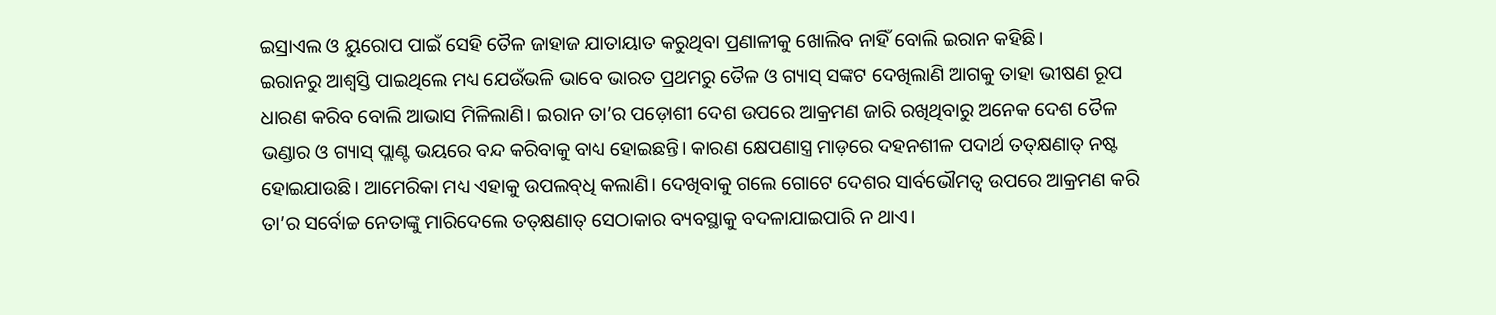ଇସ୍ରାଏଲ ଓ ୟୁରୋପ ପାଇଁ ସେହି ତୈଳ ଜାହାଜ ଯାତାୟାତ କରୁଥିବା ପ୍ରଣାଳୀକୁ ଖୋଲିବ ନାହିଁ ବୋଲି ଇରାନ କହିଛି।
ଇରାନରୁ ଆଶ୍ୱସ୍ତି ପାଇଥିଲେ ମଧ୍ୟ ଯେଉଁଭଳି ଭାବେ ଭାରତ ପ୍ରଥମରୁ ତୈଳ ଓ ଗ୍ୟାସ୍‌ ସଙ୍କଟ ଦେଖିଲାଣି ଆଗକୁ ତାହା ଭୀଷଣ ରୂପ ଧାରଣ କରିବ ବୋଲି ଆଭାସ ମିଳିଲାଣି। ଇରାନ ତା’ର ପଡ଼ୋଶୀ ଦେଶ ଉପରେ ଆକ୍ରମଣ ଜାରି ରଖିଥିବାରୁ ଅନେକ ଦେଶ ତୈଳ ଭଣ୍ଡାର ଓ ଗ୍ୟାସ୍‌ ପ୍ଲାଣ୍ଟ ଭୟରେ ବନ୍ଦ କରିବାକୁ ବାଧ୍ୟ ହୋଇଛନ୍ତି। କାରଣ କ୍ଷେପଣାସ୍ତ୍ର ମାଡ଼ରେ ଦହନଶୀଳ ପଦାର୍ଥ ତତ୍‌କ୍ଷଣାତ୍‌ ନଷ୍ଟ ହୋଇଯାଉଛି। ଆମେରିକା ମଧ୍ୟ ଏହାକୁ ଉପଲବ୍‌ଧି କଲାଣି। ଦେଖିବାକୁ ଗଲେ ଗୋଟେ ଦେଶର ସାର୍ବଭୌମତ୍ୱ ଉପରେ ଆକ୍ରମଣ କରି ତା’ର ସର୍ବୋଚ୍ଚ ନେତାଙ୍କୁ ମାରିଦେଲେ ତତ୍‌କ୍ଷଣାତ୍‌ ସେଠାକାର ବ୍ୟବସ୍ଥାକୁ ବଦଳାଯାଇପାରି ନ ଥାଏ।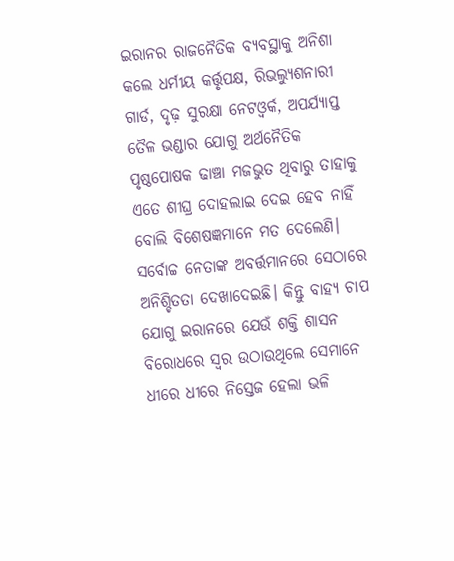ଇରାନର ରାଜନୈତିକ ବ୍ୟବସ୍ଥାକୁ ଅନିଶା କଲେ ଧର୍ମୀୟ କର୍ତ୍ତୃପକ୍ଷ, ରିଭଲ୍ୟୁଶନାରୀ ଗାର୍ଡ, ଦୃଢ଼ ସୁରକ୍ଷା ନେଟଓ୍ବର୍କ, ଅପର୍ଯ୍ୟାପ୍ତ ତୈଳ ଭଣ୍ଡାର ଯୋଗୁ ଅର୍ଥନୈତିକ ପୃଷ୍ଠପୋଷକ ଢାଞ୍ଚା ମଜଭୁତ ଥିବାରୁ ତାହାକୁ ଏତେ ଶୀଘ୍ର ଦୋହଲାଇ ଦେଇ ହେବ ନାହିଁ ବୋଲି ବିଶେଷଜ୍ଞମାନେ ମତ ଦେଲେଣି। ସର୍ବୋଚ୍ଚ ନେତାଙ୍କ ଅବର୍ତ୍ତମାନରେ ସେଠାରେ ଅନିଶ୍ଚିତତା ଦେଖାଦେଇଛି। କିନ୍ତୁ ବାହ୍ୟ ଚାପ ଯୋଗୁ ଇରାନରେ ଯେଉଁ ଶକ୍ତି ଶାସନ ବିରୋଧରେ ସ୍ବର ଉଠାଉଥିଲେ ସେମାନେ ଧୀରେ ଧୀରେ ନିସ୍ତେଜ ହେଲା ଭଳି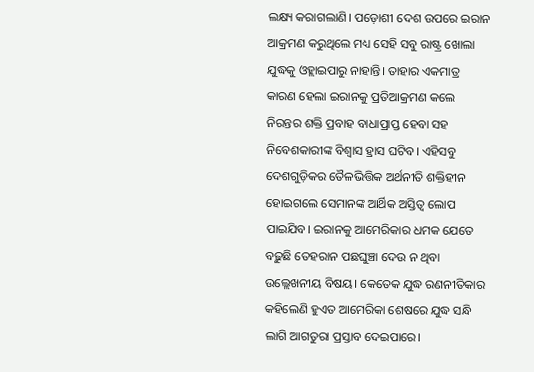ଲକ୍ଷ୍ୟ କରାଗଲାଣି। ପଡ଼ୋଶୀ ଦେଶ ଉପରେ ଇରାନ ଆକ୍ରମଣ କରୁଥିଲେ ମଧ୍ୟ ସେହି ସବୁ ରାଷ୍ଟ୍ର ଖୋଲା ଯୁଦ୍ଧକୁ ଓହ୍ଲାଇପାରୁ ନାହାନ୍ତି। ତାହାର ଏକମାତ୍ର କାରଣ ହେଲା ଇରାନକୁ ପ୍ରତିଆକ୍ରମଣ କଲେ ନିରନ୍ତର ଶକ୍ତି ପ୍ରବାହ ବାଧାପ୍ରାପ୍ତ ହେବା ସହ ନିବେଶକାରୀଙ୍କ ବିଶ୍ୱାସ ହ୍ରାସ ଘଟିବ। ଏହିସବୁ ଦେଶଗୁଡ଼ିକର ତୈଳଭିତ୍ତିକ ଅର୍ଥନୀତି ଶକ୍ତିହୀନ ହୋଇଗଲେ ସେମାନଙ୍କ ଆର୍ଥିକ ଅସ୍ତିତ୍ୱ ଲୋପ ପାଇଯିବ। ଇରାନକୁ ଆମେରିକାର ଧମକ ଯେତେ ବଢ଼ୁଛି ତେହରାନ ପଛଘୁଞ୍ଚା ଦେଉ ନ ଥିବା ଉଲ୍ଲେଖନୀୟ ବିଷୟ। କେତେକ ଯୁଦ୍ଧ ରଣନୀତିକାର କହିଲେଣି ହୁଏତ ଆମେରିକା ଶେଷରେ ଯୁଦ୍ଧ ସନ୍ଧି ଲାଗି ଆଗତୁରା ପ୍ରସ୍ତାବ ଦେଇପାରେ।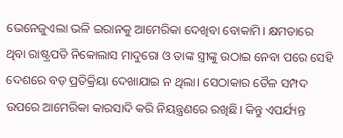ଭେନେଜୁଏଲା ଭଳି ଇରାନକୁ ଆମେରିକା ଦେଖିବା ବୋକାମି। କ୍ଷମତାରେ ଥିବା ରାଷ୍ଟ୍ରପତି ନିକୋଲାସ ମାଦୁରୋ ଓ ତାଙ୍କ ସ୍ତ୍ରୀଙ୍କୁ ଉଠାଇ ନେବା ପରେ ସେହି ଦେଶରେ ବଡ଼ ପ୍ରତିକ୍ରିୟା ଦେଖାଯାଇ ନ ଥିଲା। ସେଠାକାର ତୈଳ ସମ୍ପଦ ଉପରେ ଆମେରିକା କାରସାଦି କରି ନିୟନ୍ତ୍ରଣରେ ରଖିଛି। କିନ୍ତୁ ଏପର୍ଯ୍ୟନ୍ତ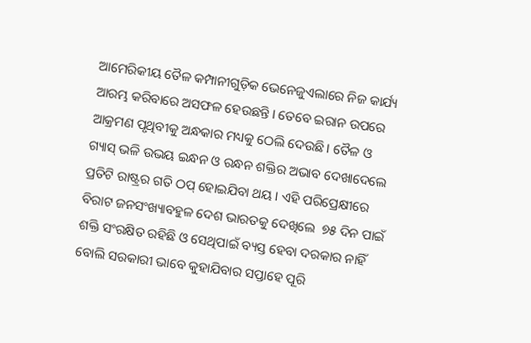ଆମେରିକୀୟ ତୈଳ କମ୍ପାନୀଗୁଡ଼ିକ ଭେନେଜୁଏଲାରେ ନିଜ କାର୍ଯ୍ୟ ଆରମ୍ଭ କରିବାରେ ଅସଫଳ ହେଉଛନ୍ତି। ତେବେ ଇରାନ ଉପରେ ଆକ୍ରମଣ ପୃଥିବୀକୁ ଅନ୍ଧକାର ମଧ୍ୟକୁ ଠେଲି ଦେଉଛି। ତୈଳ ଓ ଗ୍ୟାସ୍‌ ଭଳି ଉଭୟ ଇନ୍ଧନ ଓ ରନ୍ଧନ ଶକ୍ତିର ଅଭାବ ଦେଖାଦେଲେ ପ୍ରତିଟି ରାଷ୍ଟ୍ରର ଗତି ଠପ୍‌ ହୋଇଯିବା ଥୟ। ଏହି ପରିପ୍ରେକ୍ଷୀରେ ବିରାଟ ଜନସଂଖ୍ୟାବହୁଳ ଦେଶ ଭାରତକୁ ଦେଖିଲେ  ୭୫ ଦିନ ପାଇଁ ଶକ୍ତି ସଂରକ୍ଷିତ ରହିଛି ଓ ସେଥିପାଇଁ ବ୍ୟସ୍ତ ହେବା ଦରକାର ନାହିଁ ବୋଲି ସରକାରୀ ଭାବେ କୁହାଯିବାର ସପ୍ତାହେ ପୂରି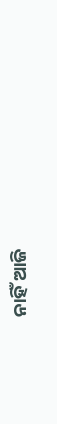ନାହିଁ ଆଜି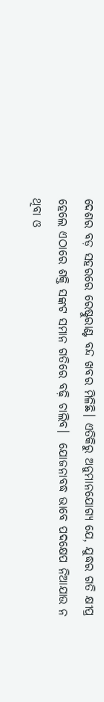ଦେଶର ବଡ଼ ସହରରେ ରେଷ୍ଟୁରାଣ୍ଟ ବନ୍ଦ ଖବର ମିଳିଛି। ଏତିକିରୁ ଅନୁମାନଯୋଗ୍ୟ ଯେ, ଯୁଦ୍ଧର ଗତି କ୍ଷୀପ୍ର ହେଲେ ଏଠାରେ ଶକ୍ତି ସଙ୍କଟ ସମାନ ଗତିରେ ବଢ଼ି ଚାଲିବ।  ଯୋଜନାବଦ୍ଧ ଭାବେ ପଦକ୍ଷେପ ନିଆଯାଉ ନ ଥିବା ଓ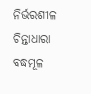ନିର୍ଭରଶୀଳ ଚିନ୍ତାଧାରା ବଦ୍ଧମୂଳ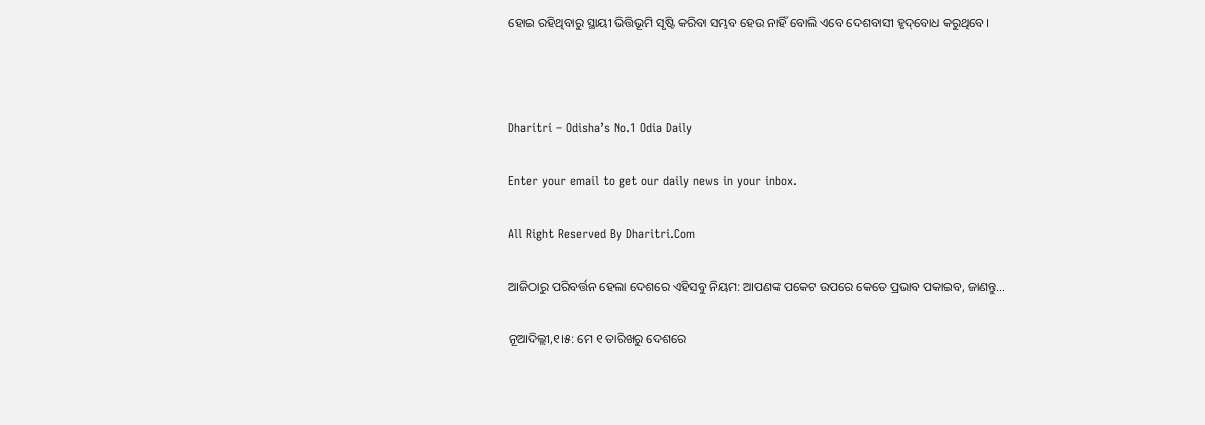ହୋଇ ରହିଥିବାରୁ ସ୍ଥାୟୀ ଭିତ୍ତିଭୂମି ସୃଷ୍ଟି କରିବା ସମ୍ଭବ ହେଉ ନାହିଁ ବୋଲି ଏବେ ଦେଶବାସୀ ହୃଦ୍‌ବୋଧ କରୁଥିବେ।



Dharitri – Odisha’s No.1 Odia Daily

Enter your email to get our daily news in your inbox.

All Right Reserved By Dharitri.Com

ଆଜିଠାରୁ ପରିବର୍ତ୍ତନ ହେଲା ଦେଶରେ ଏହିସବୁ ନିୟମ: ଆପଣଙ୍କ ପକେଟ ଉପରେ କେତେ ପ୍ରଭାବ ପକାଇବ, ଜାଣନ୍ତୁ…

ନୂଆଦିଲ୍ଲୀ,୧।୫: ମେ ୧ ତାରିଖରୁ ଦେଶରେ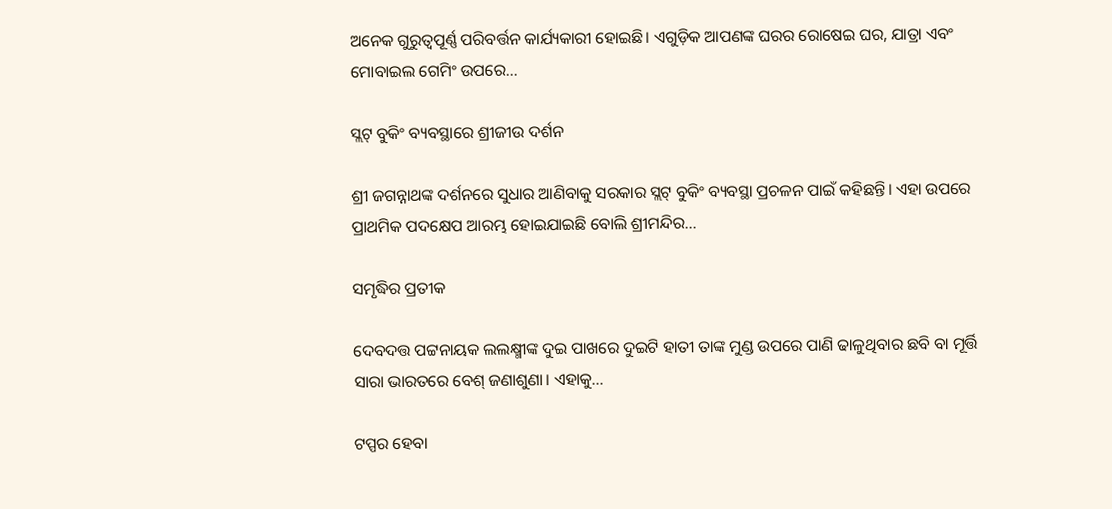ଅନେକ ଗୁରୁତ୍ୱପୂର୍ଣ୍ଣ ପରିବର୍ତ୍ତନ କାର୍ଯ୍ୟକାରୀ ହୋଇଛି। ଏଗୁଡ଼ିକ ଆପଣଙ୍କ ଘରର ରୋଷେଇ ଘର, ଯାତ୍ରା ଏବଂ ମୋବାଇଲ ଗେମିଂ ଉପରେ…

ସ୍ଲଟ୍‌ ବୁକିଂ ବ୍ୟବସ୍ଥାରେ ଶ୍ରୀଜୀଉ ଦର୍ଶନ

ଶ୍ରୀ ଜଗନ୍ନାଥଙ୍କ ଦର୍ଶନରେ ସୁଧାର ଆଣିବାକୁ ସରକାର ସ୍ଲଟ୍‌ ବୁକିଂ ବ୍ୟବସ୍ଥା ପ୍ରଚଳନ ପାଇଁ କହିଛନ୍ତି। ଏହା ଉପରେ ପ୍ରାଥମିକ ପଦକ୍ଷେପ ଆରମ୍ଭ ହୋଇଯାଇଛି ବୋଲି ଶ୍ରୀମନ୍ଦିର…

ସମୃଦ୍ଧିର ପ୍ରତୀକ

ଦେବଦତ୍ତ ପଟ୍ଟନାୟକ ଲଲକ୍ଷ୍ମୀଙ୍କ ଦୁଇ ପାଖରେ ଦୁଇଟି ହାତୀ ତାଙ୍କ ମୁଣ୍ଡ ଉପରେ ପାଣି ଢାଳୁଥିବାର ଛବି ବା ମୂର୍ତ୍ତି ସାରା ଭାରତରେ ବେଶ୍‌ ଜଣାଶୁଣା। ଏହାକୁ…

ଟପ୍ପର ହେବା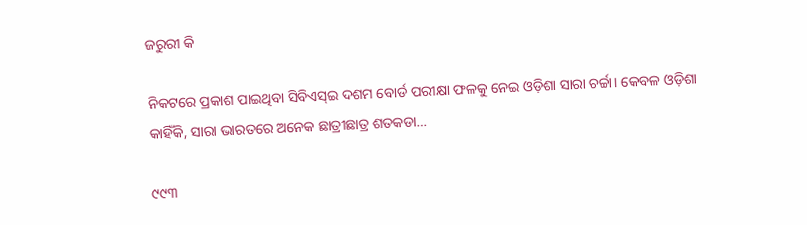ଜରୁରୀ କି

ନିକଟରେ ପ୍ରକାଶ ପାଇଥିବା ସିବିଏସ୍‌ଇ ଦଶମ ବୋର୍ଡ ପରୀକ୍ଷା ଫଳକୁ ନେଇ ଓଡ଼ିଶା ସାରା ଚର୍ଚ୍ଚା। କେବଳ ଓଡ଼ିଶା କାହିଁକି, ସାରା ଭାରତରେ ଅନେକ ଛାତ୍ରୀଛାତ୍ର ଶତକଡା…

୯୯୩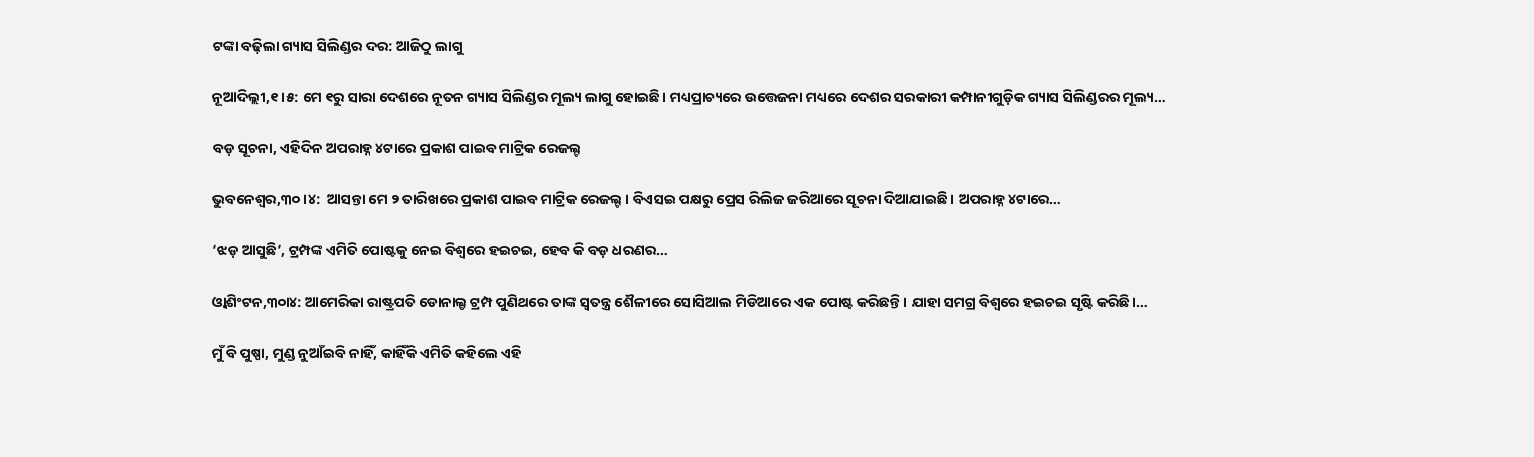ଟଙ୍କା ବଢ଼ିଲା ଗ୍ୟାସ ସିଲିଣ୍ଡର ଦର: ଆଜିଠୁ ଲାଗୁ

ନୂଆଦିଲ୍ଲୀ,୧।୫: ମେ ୧ରୁ ସାରା ଦେଶରେ ନୂତନ ଗ୍ୟାସ ସିଲିଣ୍ଡର ମୂଲ୍ୟ ଲାଗୁ ହୋଇଛି। ମଧ୍ୟପ୍ରାଚ୍ୟରେ ଉତ୍ତେଜନା ମଧ୍ୟରେ ଦେଶର ସରକାରୀ କମ୍ପାନୀଗୁଡ଼ିକ ଗ୍ୟାସ ସିଲିଣ୍ଡରର ମୂଲ୍ୟ…

ବଡ଼ ସୂଚନା, ଏହିଦିନ ଅପରାହ୍ନ ୪ଟାରେ ପ୍ରକାଶ ପାଇବ ମାଟ୍ରିକ ରେଜଲ୍ଟ

ଭୁବନେଶ୍ବର,୩୦।୪:  ଆସନ୍ତା ମେ ୨ ତାରିଖରେ ପ୍ରକାଶ ପାଇବ ମାଟ୍ରିକ ରେଜଲ୍ଟ । ବିଏସଇ ପକ୍ଷରୁ ପ୍ରେସ ରିଲିଜ ଜରିଆରେ ସୂଚନା ଦିଆଯାଇଛି । ଅପରାହ୍ନ ୪ଟାରେ…

‘ଝଡ଼ ଆସୁଛି’, ଟ୍ରମ୍ପଙ୍କ ଏମିତି ପୋଷ୍ଟକୁ ନେଇ ବିଶ୍ୱରେ ହଇଚଇ, ହେବ କି ବଡ଼ ଧରଣର…

ଓ୍ବାଶିଂଟନ,୩୦ା୪: ଆମେରିକା ରାଷ୍ଟ୍ରପତି ଡୋନାଲ୍ଡ ଟ୍ରମ୍ପ ପୁଣିଥରେ ତାଙ୍କ ସ୍ବତନ୍ତ୍ର ଶୈଳୀରେ ସୋସିଆଲ ମିଡିଆରେ ଏକ ପୋଷ୍ଟ କରିଛନ୍ତି। ଯାହା ସମଗ୍ର ବିଶ୍ୱରେ ହଇଚଇ ସୃଷ୍ଟି କରିଛି।…

ମୁଁ ବି ପୁଷ୍ପା, ମୁଣ୍ଡ ନୁଆଁଇବି ନାହିଁ, କାହିଁକି ଏମିତି କହିଲେ ଏହି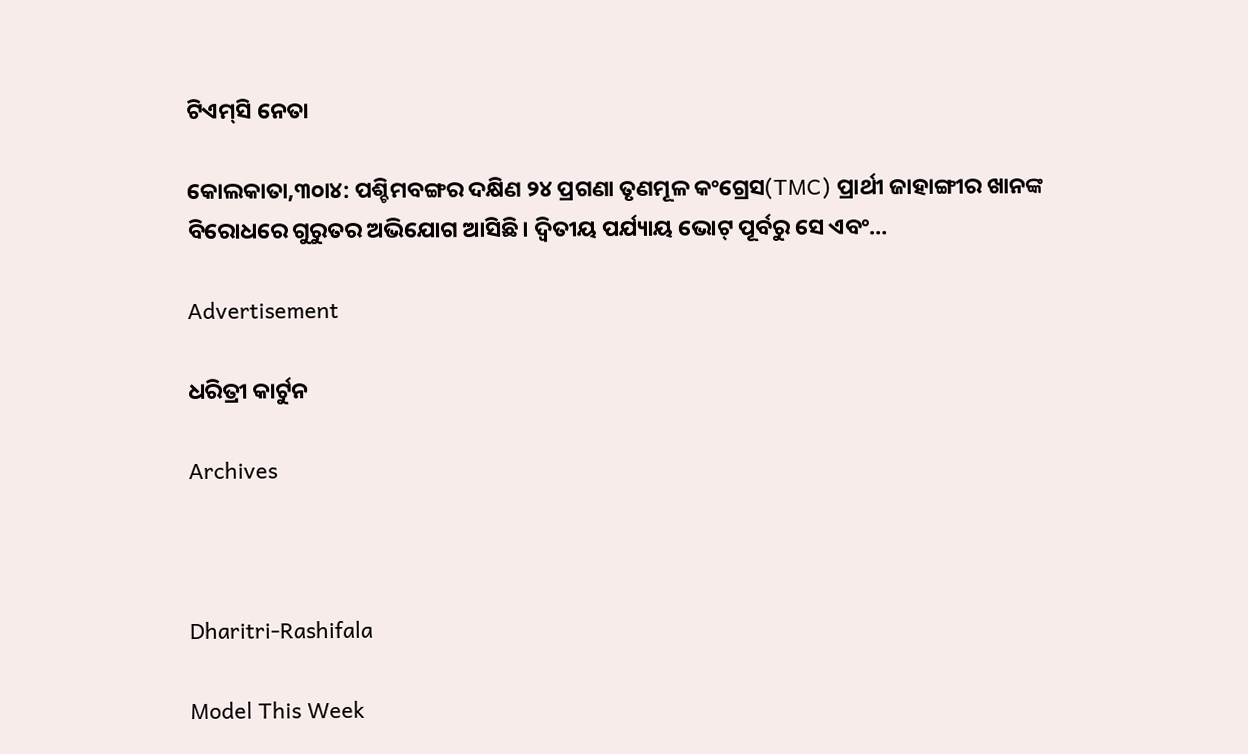ଟିଏମ୍‌ସି ନେତା

କୋଲକାତା,୩୦ା୪: ପଶ୍ଚିମବଙ୍ଗର ଦକ୍ଷିଣ ୨୪ ପ୍ରଗଣା ତୃଣମୂଳ କଂଗ୍ରେସ(TMC) ପ୍ରାର୍ଥୀ ଜାହାଙ୍ଗୀର ଖାନଙ୍କ ବିରୋଧରେ ଗୁରୁତର ଅଭିଯୋଗ ଆସିଛି। ଦ୍ୱିତୀୟ ପର୍ଯ୍ୟାୟ ଭୋଟ୍‌ ପୂର୍ବରୁ ସେ ଏବଂ…

Advertisement

ଧରିତ୍ରୀ କାର୍ଟୁନ

Archives



Dharitri-Rashifala

Model This Week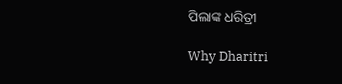ପିଲାଙ୍କ ଧରିତ୍ରୀ

Why Dharitri